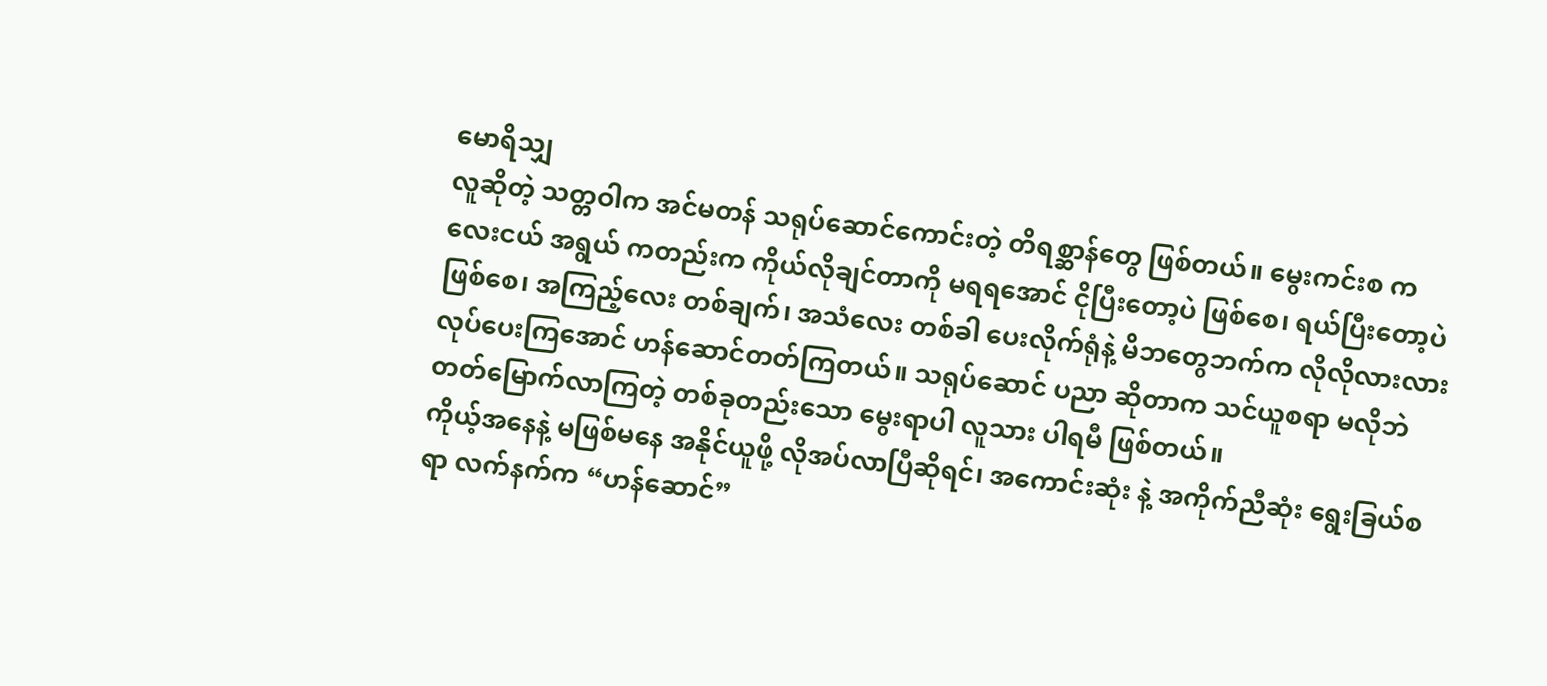မောရိသျှ
လူဆိုတဲ့ သတ္တဝါက အင်မတန် သရုပ်ဆောင်ကောင်းတဲ့ တိရစ္ဆာန်တွေ ဖြစ်တယ်။ မွေးကင်းစ ကလေးငယ် အရွယ် ကတည်းက ကိုယ်လိုချင်တာကို မရရအောင် ငိုပြီးတော့ပဲ ဖြစ်စေ၊ ရယ်ပြီးတော့ပဲ ဖြစ်စေ၊ အကြည့်လေး တစ်ချက်၊ အသံလေး တစ်ခါ ပေးလိုက်ရုံနဲ့ မိဘတွေဘက်က လိုလိုလားလား လုပ်ပေးကြအောင် ဟန်ဆောင်တတ်ကြတယ်။ သရုပ်ဆောင် ပညာ ဆိုတာက သင်ယူစရာ မလိုဘဲ တတ်မြောက်လာကြတဲ့ တစ်ခုတည်းသော မွေးရာပါ လူသား ပါရမီ ဖြစ်တယ်။
ကိုယ့်အနေနဲ့ မဖြစ်မနေ အနိုင်ယူဖို့ လိုအပ်လာပြီဆိုရင်၊ အကောင်းဆုံး နဲ့ အကိုက်ညီဆုံး ရွေးခြယ်စရာ လက်နက်က “ဟန်ဆောင်”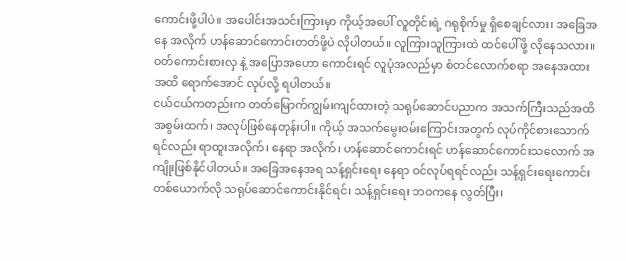ကောင်းဖို့ပါပဲ။ အပေါင်းအသင်းကြားမှာ ကိုယ့်အပေါ် လူတိုင်းရဲ့ ဂရုစိုက်မှု ရှိစေချင်လား၊ အခြေအနေ အလိုက် ဟန်ဆောင်ကောင်းတတ်ဖို့ပဲ လိုပါတယ်။ လူကြားသူကြားထဲ ထင်ပေါ်ဖို့ လိုနေသလား။ ဝတ်ကောင်းစားလှ နဲ့ အပြောအဟော ကောင်းရင် လူပုံအလည်မှာ စံတင်လောက်စရာ အနေအထား အထိ ရောက်အောင် လုပ်လို့ ရပါတယ်။
ငယ်ငယ်ကတည်းက တတ်မြောက်ကျွမ်းကျင်ထားတဲ့ သရုပ်ဆောင်ပညာက အသက်ကြီးသည်အထိ အစွမ်းထက်၊ အလုပ်ဖြစ်နေတုန်းပါ။ ကိုယ့် အသက်မွေးဝမ်းကြောင်းအတွက် လုပ်ကိုင်စားသောက်ရင်လည်း ရာထူးအလိုက်၊ နေရာ အလိုက်၊ ဟန်ဆောင်ကောင်းရင် ဟန်ဆောင်ကောင်းသလောက် အကျိုးဖြစ်နိုင်ပါတယ်။ အခြေအနေအရ သန့်ရှင်းရေး နေရာ ဝင်လုပ်ရရင်လည်း သန့်ရှင်းရေးကောင်းတစ်ယောက်လို သရုပ်ဆောင်ကောင်းနိုင်ရင်၊ သန့်ရှင်းရေး ဘဝကနေ လွတ်ပြီး၊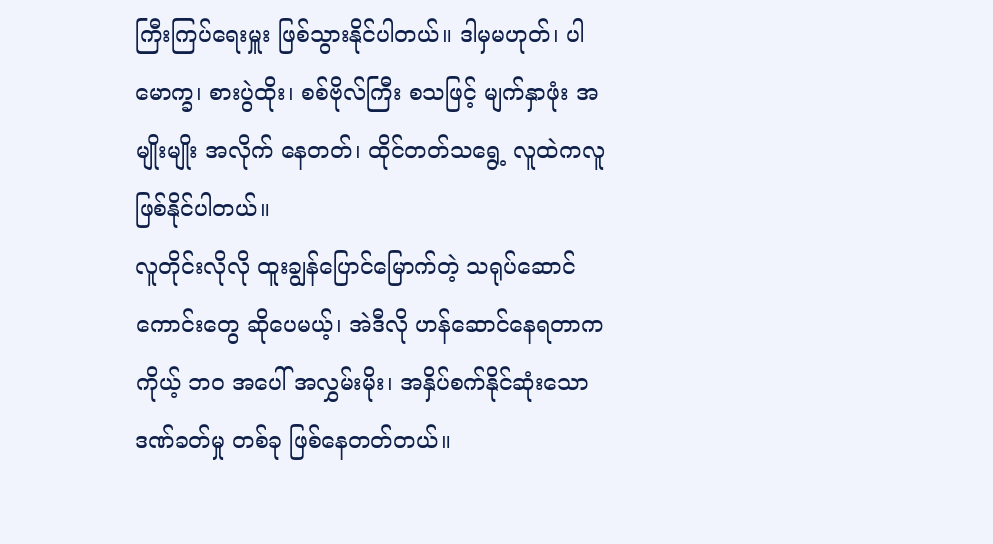ကြီးကြပ်ရေးမှူး ဖြစ်သွားနိုင်ပါတယ်။ ဒါမှမဟုတ်၊ ပါမောက္ခ၊ စားပွဲထိုး၊ စစ်ဗိုလ်ကြီး စသဖြင့် မျက်နှာဖုံး အမျိုးမျိုး အလိုက် နေတတ်၊ ထိုင်တတ်သရွေ့ လူထဲကလူ ဖြစ်နိုင်ပါတယ်။
လူတိုင်းလိုလို ထူးချွန်ပြောင်မြောက်တဲ့ သရုပ်ဆောင်ကောင်းတွေ ဆိုပေမယ့်၊ အဲဒီလို ဟန်ဆောင်နေရတာက ကိုယ့် ဘဝ အပေါ် အလွှမ်းမိုး၊ အနှိပ်စက်နိုင်ဆုံးသော ဒဏ်ခတ်မှု တစ်ခု ဖြစ်နေတတ်တယ်။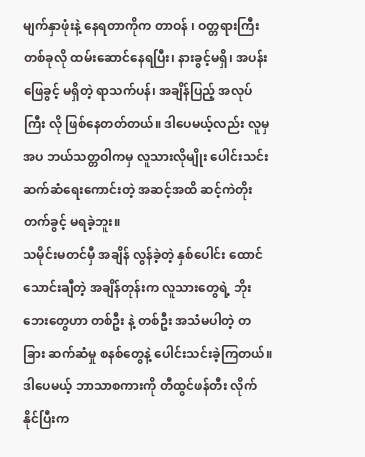မျက်နှာဖုံးနဲ့ နေရတာကိုက တာဝန် ၊ ဝတ္တရားကြီး တစ်ခုလို ထမ်းဆောင်နေရပြီး၊ နားခွင့်မရှိ၊ အပန်းဖြေခွင့် မရှိတဲ့ ရာသက်ပန်၊ အချိန်ပြည့် အလုပ်ကြီး လို ဖြစ်နေတတ်တယ်။ ဒါပေမယ့်လည်း လူမှ အပ ဘယ်သတ္တဝါကမှ လူသားလိုမျိုး ပေါင်းသင်းဆက်ဆံရေးကောင်းတဲ့ အဆင့်အထိ ဆင့်ကဲတိုးတက်ခွင့် မရခဲ့ဘူး။
သမိုင်းမတင်မှီ အချိန် လွန်ခဲ့တဲ့ နှစ်ပေါင်း ထောင်သောင်းချီတဲ့ အချိန်တုန်းက လူသားတွေရဲ့ ဘိုးဘေးတွေဟာ တစ်ဦး နဲ့ တစ်ဦး အသံမပါတဲ့ တခြား ဆက်ဆံမှု စနစ်တွေနဲ့ ပေါင်းသင်းခဲ့ကြတယ်။ ဒါပေမယ့် ဘာသာစကားကို တီထွင်ဖန်တီး လိုက်နိုင်ပြီးက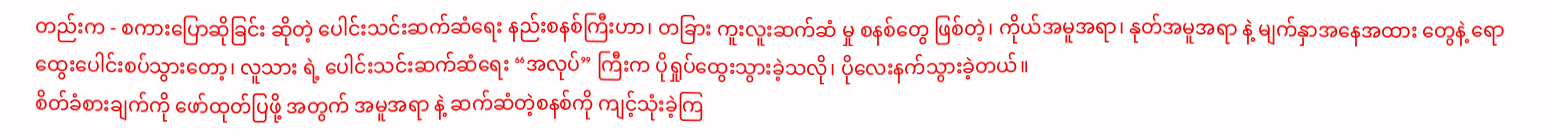တည်းက - စကားပြောဆိုခြင်း ဆိုတဲ့ ပေါင်းသင်းဆက်ဆံရေး နည်းစနစ်ကြီးဟာ၊ တခြား ကူးလူးဆက်ဆံ မှု စနစ်တွေ ဖြစ်တဲ့၊ ကိုယ်အမူအရာ၊ နုတ်အမူအရာ နဲ့ မျက်နှာအနေအထား တွေနဲ့ ရောထွေးပေါင်းစပ်သွားတော့၊ လူသား ရဲ့ ပေါင်းသင်းဆက်ဆံရေး “အလုပ်” ကြီးက ပိုရှုပ်ထွေးသွားခဲ့သလို၊ ပိုလေးနက်သွားခဲ့တယ်။
စိတ်ခံစားချက်ကို ဖော်ထုတ်ပြဖို့ အတွက် အမူအရာ နဲ့ ဆက်ဆံတဲ့စနစ်ကို ကျင့်သုံးခဲ့ကြ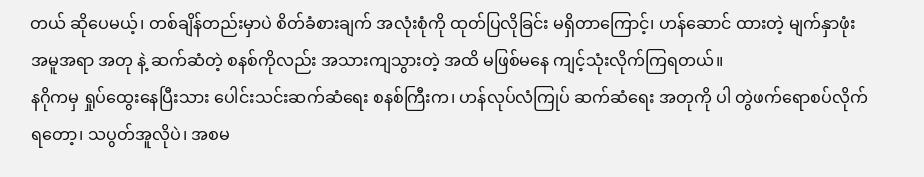တယ် ဆိုပေမယ့်၊ တစ်ချိန်တည်းမှာပဲ စိတ်ခံစားချက် အလုံးစုံကို ထုတ်ပြလိုခြင်း မရှိတာကြောင့်၊ ဟန်ဆောင် ထားတဲ့ မျက်နှာဖုံး အမူအရာ အတု နဲ့ ဆက်ဆံတဲ့ စနစ်ကိုလည်း အသားကျသွားတဲ့ အထိ မဖြစ်မနေ ကျင့်သုံးလိုက်ကြရတယ်။
နဂိုကမှ ရှုပ်ထွေးနေပြီးသား ပေါင်းသင်းဆက်ဆံရေး စနစ်ကြီးက၊ ဟန်လုပ်လံကြုပ် ဆက်ဆံရေး အတုကို ပါ တွဲဖက်ရောစပ်လိုက်ရတော့၊ သပွတ်အူလိုပဲ၊ အစမ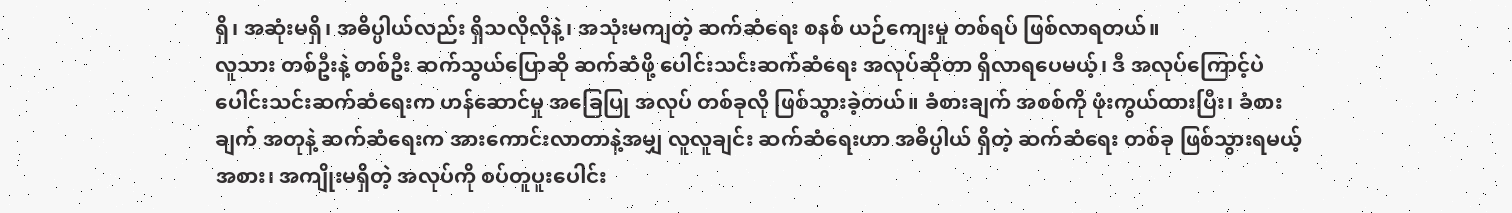ရှိ၊ အဆုံးမရှိ၊ အဓိပ္ပါယ်လည်း ရှိသလိုလိုနဲ့၊ အသုံးမကျတဲ့ ဆက်ဆံရေး စနစ် ယဉ်ကျေးမှု တစ်ရပ် ဖြစ်လာရတယ်။
လူသား တစ်ဦးနဲ့ တစ်ဦး ဆက်သွယ်ပြောဆို ဆက်ဆံဖို့ ပေါင်းသင်းဆက်ဆံရေး အလုပ်ဆိုတာ ရှိလာရပေမယ့်၊ ဒီ အလုပ်ကြောင့်ပဲ ပေါင်းသင်းဆက်ဆံရေးက ဟန်ဆောင်မှု အခြေပြု အလုပ် တစ်ခုလို ဖြစ်သွားခဲ့တယ်။ ခံစားချက် အစစ်ကို ဖုံးကွယ်ထားပြီး၊ ခံစားချက် အတုနဲ့ ဆက်ဆံရေးက အားကောင်းလာတာနဲ့အမျှ လူလူချင်း ဆက်ဆံရေးဟာ အဓိပ္ပါယ် ရှိတဲ့ ဆက်ဆံရေး တစ်ခု ဖြစ်သွားရမယ့်အစား၊ အကျိုးမရှိတဲ့ အလုပ်ကို စပ်တူပူးပေါင်း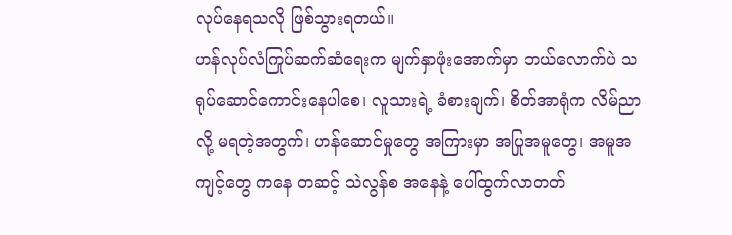လုပ်နေရသလို ဖြစ်သွားရတယ်။
ဟန်လုပ်လံကြုပ်ဆက်ဆံရေးက မျက်နှာဖုံးအောက်မှာ ဘယ်လောက်ပဲ သရုပ်ဆောင်ကောင်းနေပါစေ၊ လူသားရဲ့ ခံစားချက်၊ စိတ်အာရုံက လိမ်ညာလို့ မရတဲ့အတွက်၊ ဟန်ဆောင်မှုတွေ အကြားမှာ အပြုအမူတွေ၊ အမူအကျင့်တွေ ကနေ တဆင့် သဲလွန်စ အနေနဲ့ ပေါ်ထွက်လာတတ်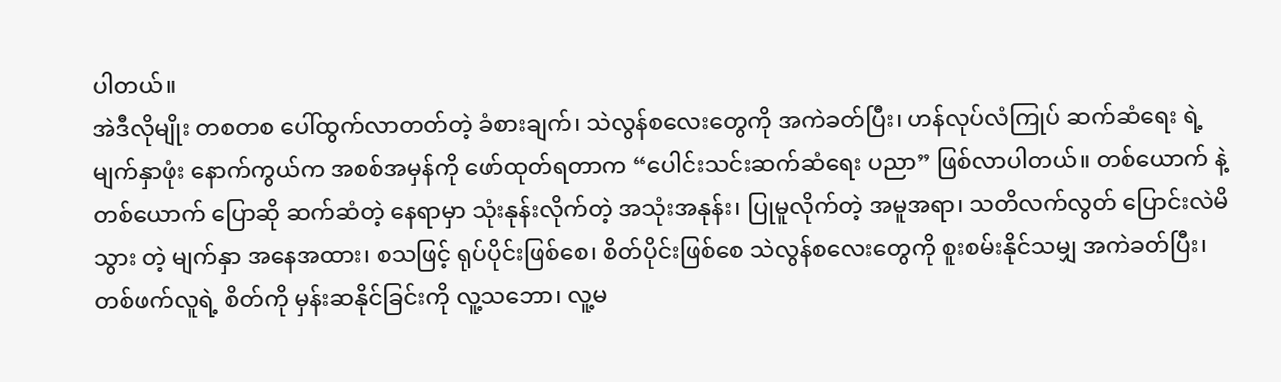ပါတယ်။
အဲဒီလိုမျိုး တစတစ ပေါ်ထွက်လာတတ်တဲ့ ခံစားချက်၊ သဲလွန်စလေးတွေကို အကဲခတ်ပြီး၊ ဟန်လုပ်လံကြုပ် ဆက်ဆံရေး ရဲ့ မျက်နှာဖုံး နောက်ကွယ်က အစစ်အမှန်ကို ဖော်ထုတ်ရတာက “ပေါင်းသင်းဆက်ဆံရေး ပညာ” ဖြစ်လာပါတယ်။ တစ်ယောက် နဲ့ တစ်ယောက် ပြောဆို ဆက်ဆံတဲ့ နေရာမှာ သုံးနုန်းလိုက်တဲ့ အသုံးအနုန်း၊ ပြုမူလိုက်တဲ့ အမူအရာ၊ သတိလက်လွတ် ပြောင်းလဲမိသွား တဲ့ မျက်နှာ အနေအထား၊ စသဖြင့် ရုပ်ပိုင်းဖြစ်စေ၊ စိတ်ပိုင်းဖြစ်စေ သဲလွန်စလေးတွေကို စူးစမ်းနိုင်သမျှ အကဲခတ်ပြီး၊ တစ်ဖက်လူရဲ့ စိတ်ကို မှန်းဆနိုင်ခြင်းကို လူ့သဘော၊ လူ့မ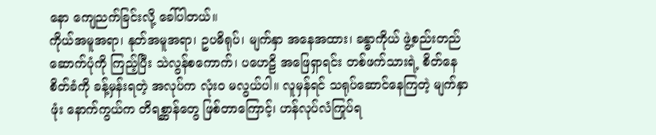နော ကျေညက်ခြင်းလို့ ခေါ်ပါတယ်။
ကိုယ်အမူအရာ၊ နုတ်အမူအရာ၊ ဥပဓိရုပ်၊ မျက်နှာ အနေအထား၊ ခန္ဓာကိုယ် ဖွဲ့စည်းတည်ဆောက်ပုံကို ကြည့်ပြီး သဲလွန်စကောက်၊ ပဟေဠိ အဖြေရှာရင်း တစ်ဖက်သားရဲ့ စိတ်နေစိတ်ခံကို ခန့်မှန်းရတဲ့ အလုပ်က လုံးဝ မလွယ်ပါ။ လူမှန်ရင် သရုပ်ဆောင်နေကြတဲ့ မျက်နှာဖုံး နောက်ကွယ်က တိရစ္ဆာန်တွေ ဖြစ်တာကြောင့်၊ ဟန်လုပ်လံကြုပ်ရ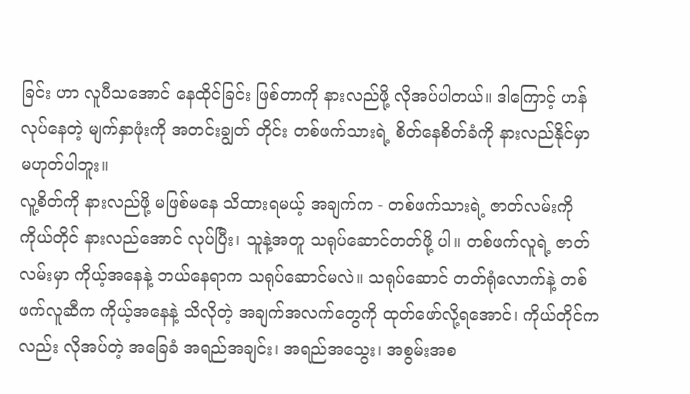ခြင်း ဟာ လူပီသအောင် နေထိုင်ခြင်း ဖြစ်တာကို နားလည်ဖို့ လိုအပ်ပါတယ်။ ဒါကြောင့် ဟန်လုပ်နေတဲ့ မျက်နှာဖုံးကို အတင်းချွတ် တိုင်း တစ်ဖက်သားရဲ့ စိတ်နေစိတ်ခံကို နားလည်နိုင်မှာ မဟုတ်ပါဘူး။
လူ့စိတ်ကို နားလည်ဖို့ မဖြစ်မနေ သိထားရမယ့် အချက်က - တစ်ဖက်သားရဲ့ ဇာတ်လမ်းကို ကိုယ်တိုင် နားလည်အောင် လုပ်ပြီး၊ သူနဲ့အတူ သရုပ်ဆောင်တတ်ဖို့ ပါ။ တစ်ဖက်လူရဲ့ ဇာတ်လမ်းမှာ ကိုယ့်အနေနဲ့ ဘယ်နေရာက သရုပ်ဆောင်မလဲ။ သရုပ်ဆောင် တတ်ရုံလောက်နဲ့ တစ်ဖက်လူဆီက ကိုယ့်အနေနဲ့ သိလိုတဲ့ အချက်အလက်တွေကို ထုတ်ဖော်လို့ရအောင်၊ ကိုယ်တိုင်ကလည်း လိုအပ်တဲ့ အခြေခံ အရည်အချင်း၊ အရည်အသွေး၊ အစွမ်းအစ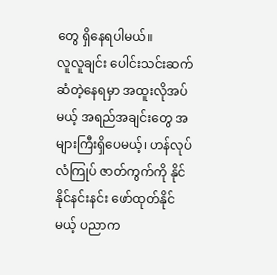တွေ ရှိနေရပါမယ်။
လူလူချင်း ပေါင်းသင်းဆက်ဆံတဲ့နေရမှာ အထူးလိုအပ်မယ့် အရည်အချင်းတွေ အများကြီးရှိပေမယ့်၊ ဟန်လုပ်လံကြုပ် ဇာတ်ကွက်ကို နိုင်နိုင်နင်းနင်း ဖော်ထုတ်နိုင်မယ့် ပညာက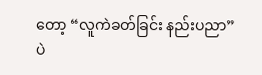တော့ “လူကဲခတ်ခြင်း နည်းပညာ” ပဲ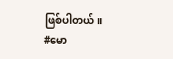ဖြစ်ပါတယ်။
#မော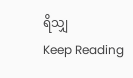ရိသျှ
Keep Reading